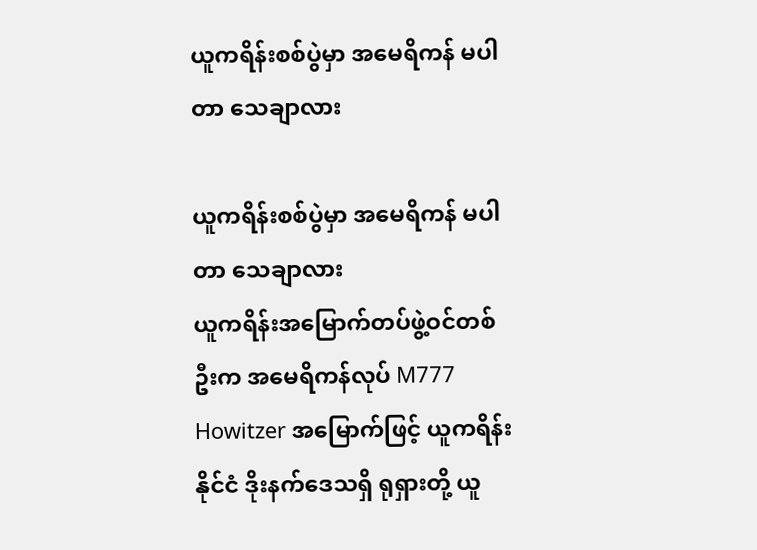ယူကရိန်းစစ်ပွဲမှာ အမေရိကန် မပါတာ သေချာလား

ယူကရိန်းစစ်ပွဲမှာ အမေရိကန် မပါတာ သေချာလား
ယူကရိန်းအမြောက်တပ်ဖွဲ့ဝင်တစ်ဦးက အမေရိကန်လုပ် M777 Howitzer အမြောက်ဖြင့် ယူကရိန်းနိုင်ငံ ဒိုးနက်ဒေသရှိ ရုရှားတို့ ယူ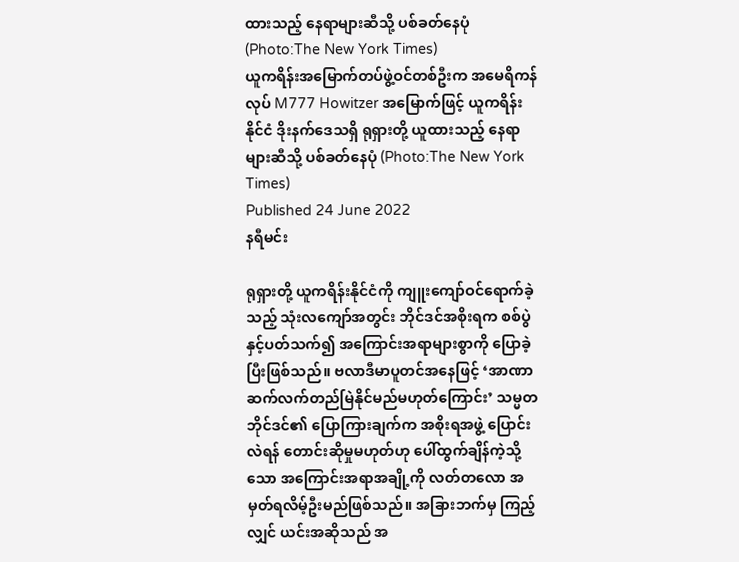ထားသည့် နေရာများဆီသို့ ပစ်ခတ်နေပုံ (Photo:The New York Times)
ယူကရိန်းအမြောက်တပ်ဖွဲ့ဝင်တစ်ဦးက အမေရိကန်လုပ် M777 Howitzer အမြောက်ဖြင့် ယူကရိန်းနိုင်ငံ ဒိုးနက်ဒေသရှိ ရုရှားတို့ ယူထားသည့် နေရာများဆီသို့ ပစ်ခတ်နေပုံ (Photo:The New York Times)
Published 24 June 2022
နရီမင်း

ရုရှားတို့ ယူကရိန်းနိုင်ငံကို ကျူးကျော်ဝင်ရောက်ခဲ့သည့် သုံးလကျော်အတွင်း ဘိုင်ဒင်အစိုးရက စစ်ပွဲနှင့်ပတ်သက်၍ အကြောင်းအရာများစွာကို ပြောခဲ့ပြီးဖြစ်သည်။ ဗလာဒီမာပူတင်အနေဖြင့် ‘အာဏာ ဆက်လက်တည်မြဲနိုင်မည်မဟုတ်ကြောင်း’ သမ္မတဘိုင်ဒင်၏ ပြောကြားချက်က အစိုးရအဖွဲ့ ပြောင်းလဲရန် တောင်းဆိုမှုမဟုတ်ဟု ပေါ်ထွက်ချိန်ကဲ့သို့သော အကြောင်းအရာအချို့ကို လတ်တလော အမှတ်ရလိမ့်ဦးမည်ဖြစ်သည်။ အခြားဘက်မှ ကြည့်လျှင် ယင်းအဆိုသည် အ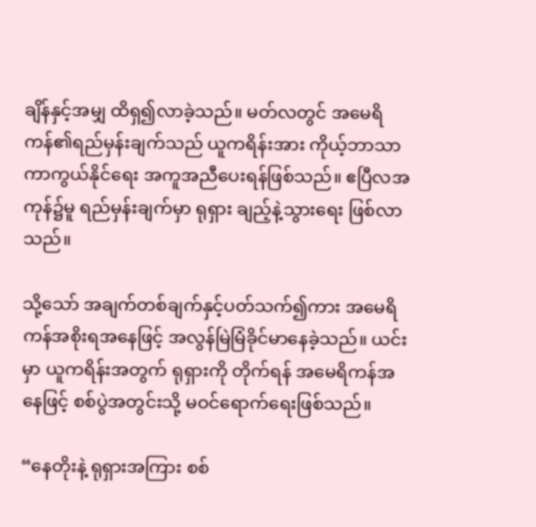ချိန်နှင့်အမျှ ထိရှ၍လာခဲ့သည်။ မတ်လတွင် အမေရိကန်၏ရည်မှန်းချက်သည် ယူကရိန်းအား ကိုယ့်ဘာသာကာကွယ်နိုင်ရေး အကူအညီပေးရန်ဖြစ်သည်။ ဧပြီလအကုန်၌မူ ရည်မှန်းချက်မှာ ရုရှား ချည့်နဲ့သွားရေး ဖြစ်လာသည်။

သို့သော် အချက်တစ်ချက်နှင့်ပတ်သက်၍ကား အမေရိကန်အစိုးရအနေဖြင့် အလွန်မြဲမြံခိုင်မာနေခဲ့သည်။ ယင်းမှာ ယူကရိန်းအတွက် ရုရှားကို တိုက်ရန် အမေရိကန်အနေဖြင့် စစ်ပွဲအတွင်းသို့ မဝင်ရောက်ရေးဖြစ်သည်။

“နေတိုးနဲ့ ရုရှားအကြား စစ်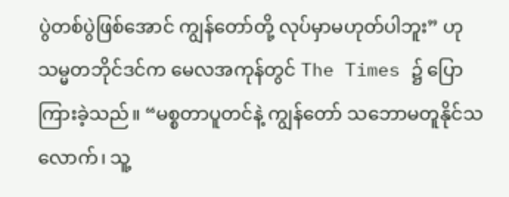ပွဲတစ်ပွဲဖြစ်အောင် ကျွန်တော်တို့ လုပ်မှာမဟုတ်ပါဘူး” ဟု သမ္မတဘိုင်ဒင်က မေလအကုန်တွင် The Times ၌ ပြောကြားခဲ့သည်။ “မစ္စတာပူတင်နဲ့ ကျွန်တော် သဘောမတူနိုင်သလောက်၊ သူ့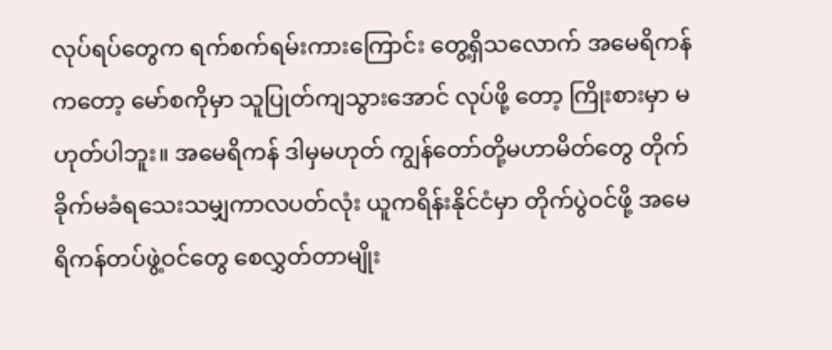လုပ်ရပ်တွေက ရက်စက်ရမ်းကားကြောင်း တွေ့ရှိသလောက် အမေရိကန်ကတော့ မော်စကိုမှာ သူပြုတ်ကျသွားအောင် လုပ်ဖို့ တော့ ကြိုးစားမှာ မဟုတ်ပါဘူး။ အမေရိကန် ဒါမှမဟုတ် ကျွန်တော်တို့မဟာမိတ်တွေ တိုက်ခိုက်မခံရသေးသမျှကာလပတ်လုံး ယူကရိန်းနိုင်ငံမှာ တိုက်ပွဲဝင်ဖို့ အမေရိကန်တပ်ဖွဲ့ဝင်တွေ စေလွှတ်တာမျိုး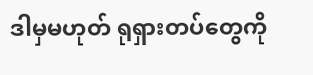ဒါမှမဟုတ် ရုရှားတပ်တွေကို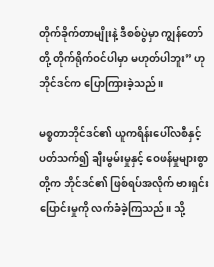တိုက်ခိုက်တာမျိုးနဲ့ ဒီစစ်ပွဲမှာ ကျွန်တော်တို့ တိုက်ရိုက်ဝင်ပါမှာ မဟုတ်ပါဘူး” ဟု ဘိုင်ဒင်က ပြောကြားခဲ့သည်။

မစ္စတာဘိုင်ဒင်၏ ယူကရိန်းပေါ်လစီနှင့်ပတ်သက်၍ ချီးမွမ်းမှုနှင့် ဝေဖန်မှုများစွာတို့က ဘိုင်ဒင်၏ ဖြစ်ရပ်အလိုက် ဗားရှင်းပြောင်းမှုကို လက်ခံခဲ့ကြသည်။ သို့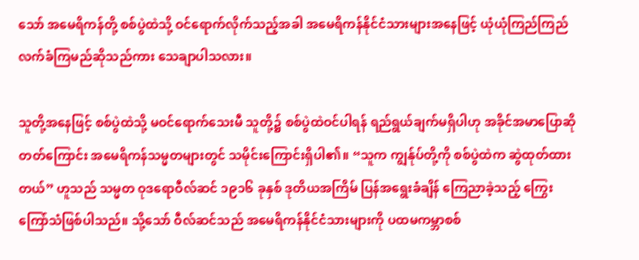သော် အမေရိကန်တို့ စစ်ပွဲထဲသို့ ဝင်ရောက်လိုက်သည့်အခါ အမေရိကန်နိုင်ငံသားများအနေဖြင့် ယုံယုံကြည်ကြည် လက်ခံကြမည်ဆိုသည်ကား သေချာပါသလား။

သူတို့အနေဖြင့် စစ်ပွဲထဲသို့ မဝင်ရောက်သေးမီ သူတို့၌ စစ်ပွဲထဲဝင်ပါရန် ရည်ရွယ်ချက်မရှိပါဟု အခိုင်အမာပြောဆိုတတ်ကြောင်း အမေရိကန်သမ္မတများတွင် သမိုင်းကြောင်းရှိပါ၏။ “သူက ကျွန်ုပ်တို့ကို စစ်ပွဲထဲက ဆွဲထုတ်ထားတယ်” ဟူသည် သမ္မတ ဝုဒရောဝီလ်ဆင် ၁၉၁၆ ခုနှစ် ဒုတိယအကြိမ် ပြန်အရွေးခံချိန် ကြေညာခဲ့သည့် ကြွေးကြော်သံဖြစ်ပါသည်။ သို့သော် ဝီလ်ဆင်သည် အမေရိကန်နိုင်ငံသားများကို ပထမကမ္ဘာစစ်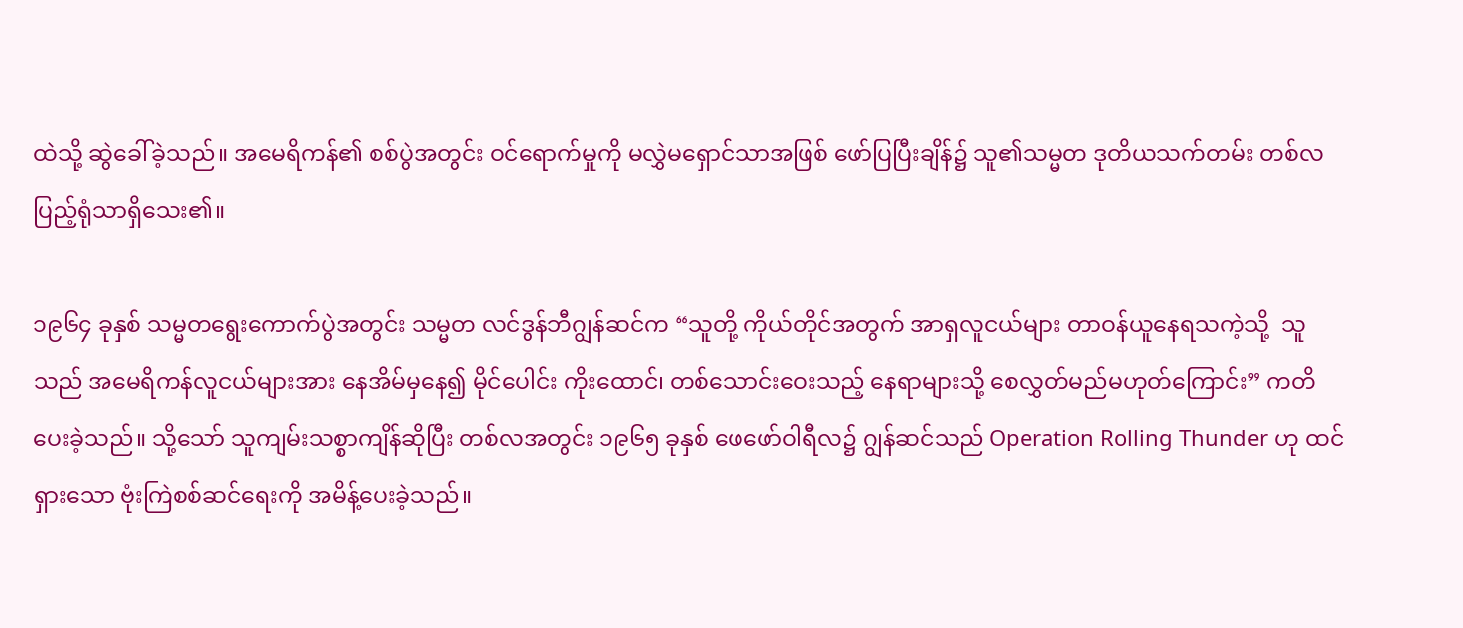ထဲသို့ ဆွဲခေါ်ခဲ့သည်။ အမေရိကန်၏ စစ်ပွဲအတွင်း ဝင်ရောက်မှုကို မလွှဲမရှောင်သာအဖြစ် ဖော်ပြပြီးချိန်၌ သူ၏သမ္မတ ဒုတိယသက်တမ်း တစ်လပြည့်ရုံသာရှိသေး၏။

၁၉၆၄ ခုနှစ် သမ္မတရွေးကောက်ပွဲအတွင်း သမ္မတ လင်ဒွန်ဘီဂျွန်ဆင်က “သူတို့ ကိုယ်တိုင်အတွက် အာရှလူငယ်များ တာဝန်ယူနေရသကဲ့သို့  သူသည် အမေရိကန်လူငယ်များအား နေအိမ်မှနေ၍ မိုင်ပေါင်း ကိုးထောင်၊ တစ်သောင်းဝေးသည့် နေရာများသို့ စေလွှတ်မည်မဟုတ်ကြောင်း” ကတိပေးခဲ့သည်။ သို့သော် သူကျမ်းသစ္စာကျိန်ဆိုပြီး တစ်လအတွင်း ၁၉၆၅ ခုနှစ် ဖေဖော်ဝါရီလ၌ ဂျွန်ဆင်သည် Operation Rolling Thunder ဟု ထင်ရှားသော ဗုံးကြဲစစ်ဆင်ရေးကို အမိန့်ပေးခဲ့သည်။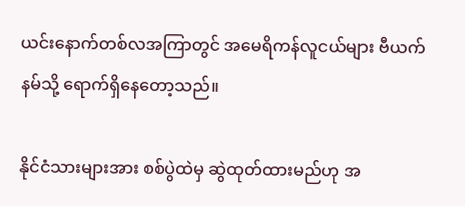ယင်းနောက်တစ်လအကြာတွင် အမေရိကန်လူငယ်များ ဗီယက်နမ်သို့ ရောက်ရှိနေတော့သည်။

နိုင်ငံသားများအား စစ်ပွဲထဲမှ ဆွဲထုတ်ထားမည်ဟု အ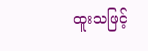ထူးသဖြင့်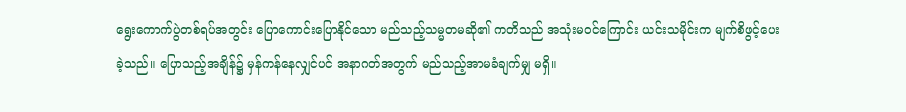ရွေးကောက်ပွဲတစ်ရပ်အတွင်း ပြောကောင်းပြောနိုင်သော မည်သည့်သမ္မတမဆို၏ ကတိသည် အသုံးမဝင်ကြောင်း ယင်းသမိုင်းက မျက်စိဖွင့်ပေးခဲ့သည်။ ပြောသည့်အချိန်၌ မှန်ကန်နေလျှင်ပင် အနာဂတ်အတွက် မည်သည့်အာမခံချက်မျှ မရှိ။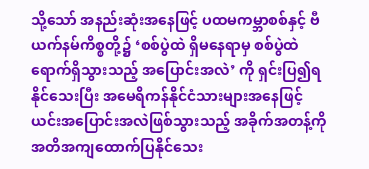သို့သော် အနည်းဆုံးအနေဖြင့် ပထမကမ္ဘာစစ်နှင့် ဗီယက်နမ်ကိစ္စတို့၌ ‘စစ်ပွဲထဲ ရှိမနေရာမှ စစ်ပွဲထဲ ရောက်ရှိသွားသည့် အပြောင်းအလဲ’ ကို ရှင်းပြ၍ရနိုင်သေးပြီး အမေရိကန်နိုင်ငံသားများအနေဖြင့် ယင်းအပြောင်းအလဲဖြစ်သွားသည့် အခိုက်အတန့်ကို အတိအကျထောက်ပြနိုင်သေး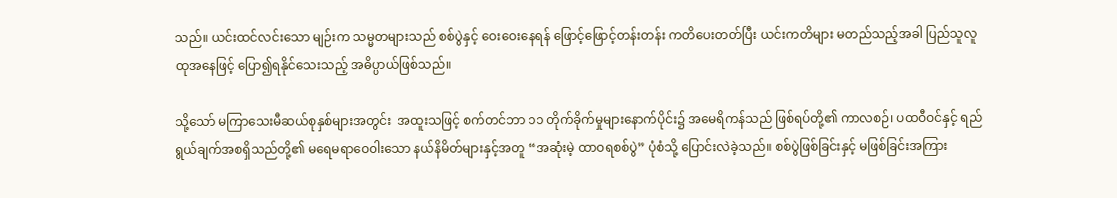သည်။ ယင်းထင်လင်းသော မျဉ်းက သမ္မတများသည် စစ်ပွဲနှင့် ဝေးဝေးနေရန် ဖြောင့်ဖြောင့်တန်းတန်း ကတိပေးတတ်ပြီး ယင်းကတိများ မတည်သည့်အခါ ပြည်သူလူထုအနေဖြင့် ပြော၍ရနိုင်သေးသည့် အဓိပ္ပာယ်ဖြစ်သည်။

သို့သော် မကြာသေးမီဆယ်စုနှစ်များအတွင်း  အထူးသဖြင့် စက်တင်ဘာ ၁၁ တိုက်ခိုက်မှုများနောက်ပိုင်း၌ အမေရိကန်သည် ဖြစ်ရပ်တို့၏ ကာလစဉ်၊ ပထဝီဝင်နှင့် ရည်ရွယ်ချက်အစရှိသည်တို့၏ မရေမရာဝေ၀ါးသော နယ်နိမိတ်များနှင့်အတူ “အဆုံးမဲ့ ထာဝရစစ်ပွဲ” ပုံစံသို့ ပြောင်းလဲခဲ့သည်။ စစ်ပွဲဖြစ်ခြင်းနှင့် မဖြစ်ခြင်းအကြား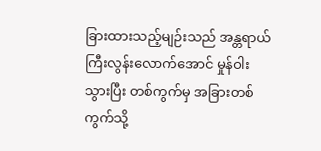ခြားထားသည့်မျဉ်းသည် အန္တရာယ်ကြီးလွန်းလောက်အောင် မှုန်ဝါးသွားပြီး တစ်ကွက်မှ အခြားတစ်ကွက်သို့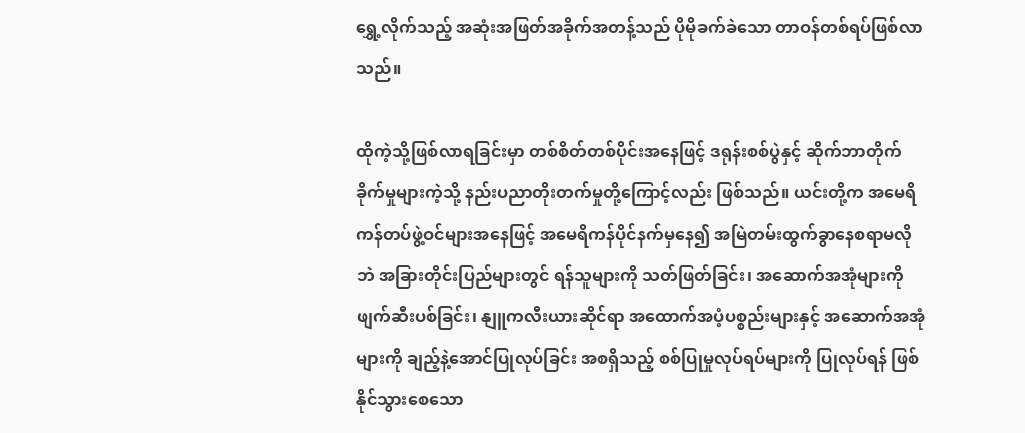ရွှေ့လိုက်သည့် အဆုံးအဖြတ်အခိုက်အတန့်သည် ပိုမိုခက်ခဲသော တာဝန်တစ်ရပ်ဖြစ်လာသည်။

ထိုကဲ့သို့ဖြစ်လာရခြင်းမှာ တစ်စိတ်တစ်ပိုင်းအနေဖြင့် ဒရုန်းစစ်ပွဲနှင့် ဆိုက်ဘာတိုက်ခိုက်မှုများကဲ့သို့ နည်းပညာတိုးတက်မှုတို့ကြောင့်လည်း ဖြစ်သည်။ ယင်းတို့က အမေရိကန်တပ်ဖွဲ့ဝင်များအနေဖြင့် အမေရိကန်ပိုင်နက်မှနေ၍ အမြဲတမ်းထွက်ခွာနေစရာမလိုဘဲ အခြားတိုင်းပြည်များတွင် ရန်သူများကို သတ်ဖြတ်ခြင်း၊ အဆောက်အအုံများကို ဖျက်ဆီးပစ်ခြင်း၊ နျူကလီးယားဆိုင်ရာ အထောက်အပံ့ပစ္စည်းများနှင့် အဆောက်အအုံများကို ချည့်နဲ့အောင်ပြုလုပ်ခြင်း အစရှိသည့် စစ်ပြုမှုလုပ်ရပ်များကို ပြုလုပ်ရန် ဖြစ်နိုင်သွားစေသော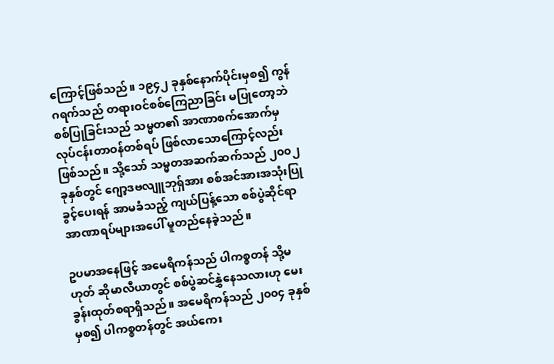ကြောင့်ဖြစ်သည်။ ၁၉၄၂ ခုနှစ်နောက်ပိုင်းမှစ၍ ကွန်ဂရက်သည် တရားဝင်စစ်ကြေညာခြင်း မပြုတော့ဘဲ စစ်ပြုခြင်းသည် သမ္မတ၏ အာဏာစက်အောက်မှ လုပ်ငန်းတာဝန်တစ်ရပ် ဖြစ်လာသောကြောင့်လည်းဖြစ်သည်။ သို့သော် သမ္မတအဆက်ဆက်သည် ၂၀၀၂ ခုနှစ်တွင် ဂျော့ဒဗလျူဘုရှ်အား စစ်အင်အားအသုံးပြုခွင့်ပေးရန် အာမခံသည့် ကျယ်ပြန့်သော စစ်ပွဲဆိုင်ရာအာဏာရပ်များအပေါ် မူတည်နေခဲ့သည်။

ဥပမာအနေဖြင့် အမေရိကန်သည် ပါကစ္စတန် သို့မဟုတ် ဆိုမာလီယာတွင် စစ်ပွဲဆင်နွှဲနေသလားဟု မေးခွန်းထုတ်စရာရှိသည်။ အမေရိကန်သည် ၂၀၀၄ ခုနှစ်မှစ၍ ပါကစ္စတန်တွင် အယ်ကေး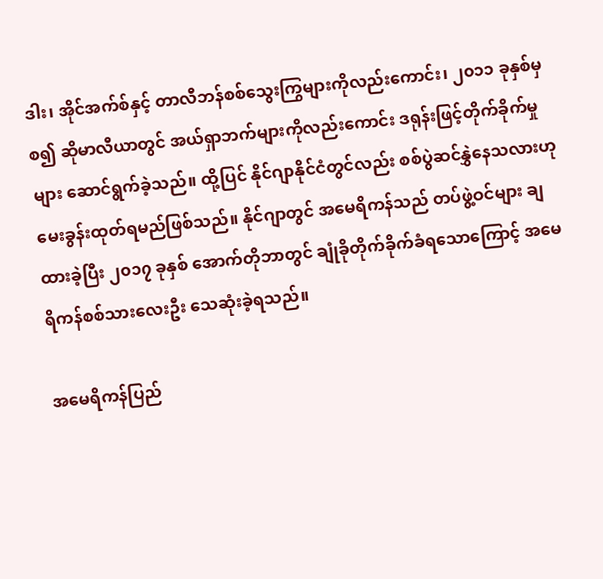ဒါး၊ အိုင်အက်စ်နှင့် တာလီဘန်စစ်သွေးကြွများကိုလည်းကောင်း၊ ၂၀၁၁ ခုနှစ်မှစ၍ ဆိုမာလီယာတွင် အယ်ရှာဘက်များကိုလည်းကောင်း ဒရုန်းဖြင့်တိုက်ခိုက်မှုများ ဆောင်ရွက်ခဲ့သည်။ ထို့ပြင် နိုင်ဂျာနိုင်ငံတွင်လည်း စစ်ပွဲဆင်နွှဲနေသလားဟု မေးခွန်းထုတ်ရမည်ဖြစ်သည်။ နိုင်ဂျာတွင် အမေရိကန်သည် တပ်ဖွဲ့ဝင်များ ချထားခဲ့ပြီး ၂၀၁၇ ခုနှစ် အောက်တိုဘာတွင် ချုံခိုတိုက်ခိုက်ခံရသောကြောင့် အမေရိကန်စစ်သားလေးဦး သေဆုံးခဲ့ရသည်။

အမေရိကန်ပြည်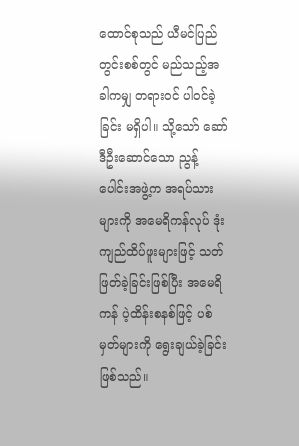ထောင်စုသည် ယီမင်ပြည်တွင်းစစ်တွင် မည်သည့်အခါကမျှ တရားဝင် ပါဝင်ခဲ့ခြင်း မရှိပါ။ သို့သော် ဆော်ဒီဦးဆောင်သော ညွန့်ပေါင်းအဖွဲ့က အရပ်သားများကို အမေရိကန်လုပ် ဒုံးကျည်ထိပ်ဖူးများဖြင့် သတ်ဖြတ်ခဲ့ခြင်းဖြစ်ပြီး အမေရိကန် ပဲ့ထိန်းစနစ်ဖြင့် ပစ်မှတ်များကို ရွေးချယ်ခဲ့ခြင်းဖြစ်သည်။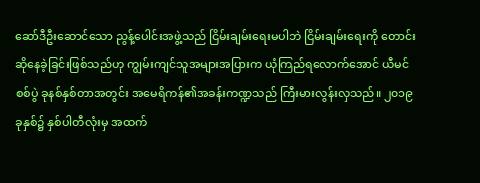ဆော်ဒီဦးဆောင်သော ညွန့်ပေါင်းအဖွဲ့သည် ငြိမ်းချမ်းရေးမပါဘဲ ငြိမ်းချမ်းရေးကို တောင်းဆိုနေခဲ့ခြင်းဖြစ်သည်ဟု ကျွမ်းကျင်သူအများအပြားက ယုံကြည်ရလောက်အောင် ယီမင်စစ်ပွဲ ခုနစ်နှစ်တာအတွင်း အမေရိကန်၏အခန်းကဏ္ဍသည် ကြီးမားလွန်းလှသည်။ ၂၀၁၉ ခုနှစ်၌ နှစ်ပါတီလုံးမှ အထက်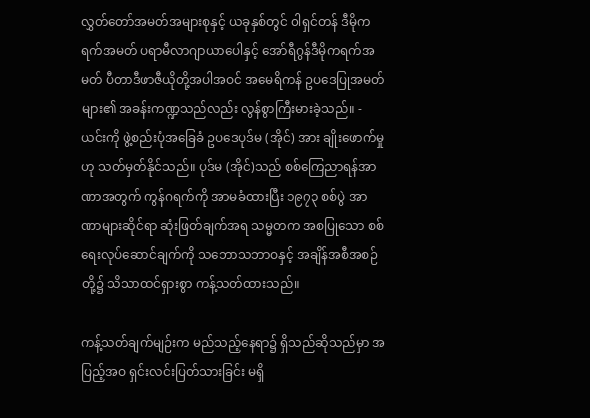လွှတ်တော်အမတ်အများစုနှင့် ယခုနှစ်တွင် ၀ါရှင်တန် ဒီမိုကရက်အမတ် ပရာမီလာဂျာယာပေါနှင့် အော်ရီဂွန်ဒီမိုကရက်အမတ် ပီတာဒီဖာဇီယိုတို့အပါအဝင် အမေရိကန် ဥပဒေပြုအမတ်များ၏ အခန်းကဏ္ဍသည်လည်း လွန်စွာကြီးမားခဲ့သည်။ - ယင်းကို ဖွဲ့စည်းပုံအခြေခံ ဥပဒေပုဒ်မ (အိုင်) အား ချိုးဖောက်မှုဟု သတ်မှတ်နိုင်သည်။ ပုဒ်မ (အိုင်)သည် စစ်ကြေညာရန်အာဏာအတွက် ကွန်ဂရက်ကို အာမခံထားပြီး ၁၉၇၃ စစ်ပွဲ အာဏာများဆိုင်ရာ ဆုံးဖြတ်ချက်အရ သမ္မတက အစပြုသော စစ်ရေးလုပ်ဆောင်ချက်ကို သဘောသဘာဝနှင့် အချိန်အစီအစဉ်တို့၌ သိသာထင်ရှားစွာ ကန့်သတ်ထားသည်။

ကန့်သတ်ချက်မျဉ်းက မည်သည့်နေရာ၌ ရှိသည်ဆိုသည်မှာ အပြည့်အဝ ရှင်းလင်းပြတ်သားခြင်း မရှိ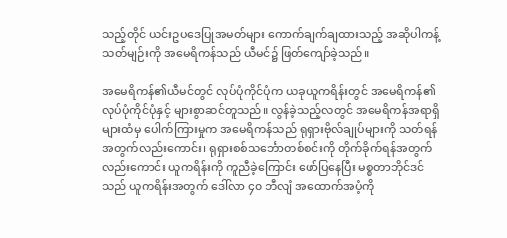သည့်တိုင် ယင်းဥပဒေပြုအမတ်များ ကောက်ချက်ချထားသည့် အဆိုပါကန့်သတ်မျဉ်းကို အမေရိကန်သည် ယီမင်၌ ဖြတ်ကျော်ခဲ့သည်။

အမေရိကန်၏ယီမင်တွင် လုပ်ပုံကိုင်ပုံက ယခုယူကရိန်းတွင် အမေရိကန်၏ လုပ်ပုံကိုင်ပုံနှင့် များစွာဆင်တူသည်။ လွန်ခဲ့သည့်လတွင် အမေရိကန်အရာရှိများထံမှ ပေါက်ကြားမှုက အမေရိကန်သည် ရုရှားဗိုလ်ချုပ်များကို သတ်ရန်အတွက်လည်းကောင်း၊ ရုရှားစစ်သင်္ဘောတစ်စင်းကို တိုက်ခိုက်ရန်အတွက်လည်းကောင်း ယူကရိန်းကို ကူညီခဲ့ကြောင်း ဖော်ပြနေပြီး မစ္စတာဘိုင်ဒင်သည် ယူကရိန်းအတွက် ဒေါ်လာ ၄၀ ဘီလျံ အထောက်အပံ့ကို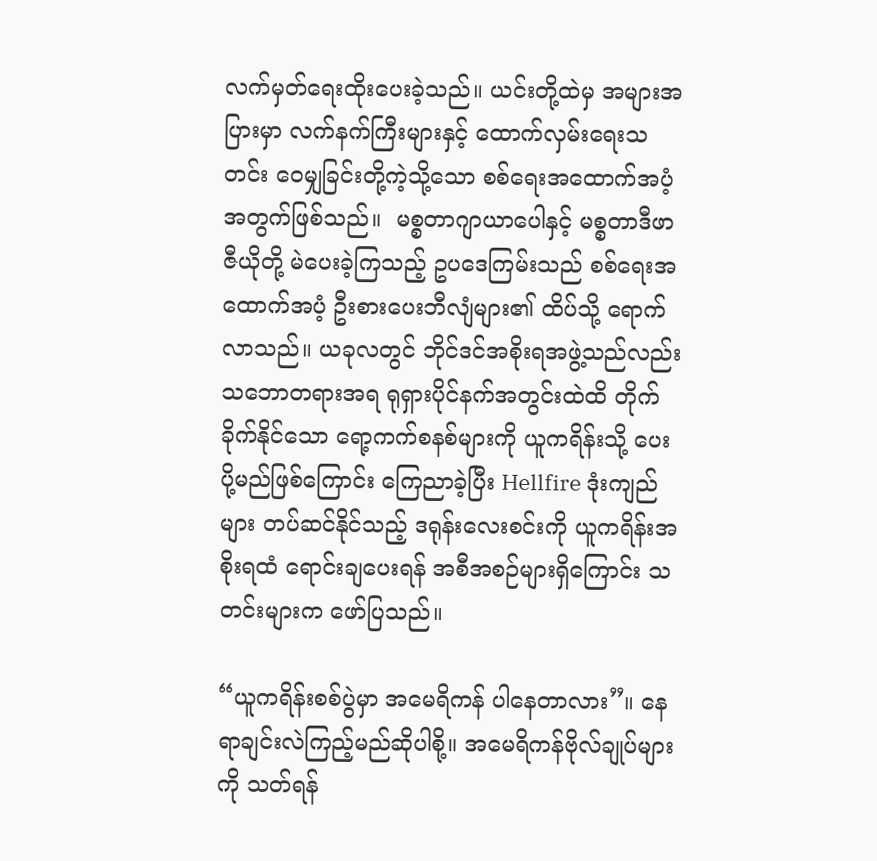လက်မှတ်ရေးထိုးပေးခဲ့သည်။ ယင်းတို့ထဲမှ အများအပြားမှာ လက်နက်ကြီးများနှင့် ထောက်လှမ်းရေးသတင်း ဝေမျှခြင်းတို့ကဲ့သို့သော စစ်ရေးအထောက်အပံ့အတွက်ဖြစ်သည်။  မစ္စတာဂျာယာပေါနှင့် မစ္စတာဒီဖာဇီယိုတို့ မဲပေးခဲ့ကြသည့် ဥပဒေကြမ်းသည် စစ်ရေးအထောက်အပံ့ ဦးစားပေးဘီလျံများ၏ ထိပ်သို့ ရောက်လာသည်။ ယခုလတွင် ဘိုင်ဒင်အစိုးရအဖွဲ့သည်လည်း သဘောတရားအရ ရုရှားပိုင်နက်အတွင်းထဲထိ တိုက်ခိုက်နိုင်သော ရော့ကက်စနစ်များကို ယူကရိန်းသို့ ပေးပို့မည်ဖြစ်ကြောင်း ကြေညာခဲ့ပြီး Hellfire ဒုံးကျည်များ တပ်ဆင်နိုင်သည့် ဒရုန်းလေးစင်းကို ယူကရိန်းအစိုးရထံ ရောင်းချပေးရန် အစီအစဉ်များရှိကြောင်း သတင်းများက ဖော်ပြသည်။

“ယူကရိန်းစစ်ပွဲမှာ အမေရိကန် ပါနေတာလား”။ နေရာချင်းလဲကြည့်မည်ဆိုပါစို့။ အမေရိကန်ဗိုလ်ချုပ်များကို သတ်ရန်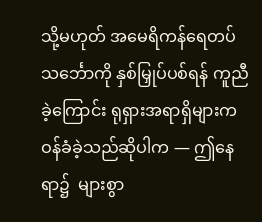သို့မဟုတ် အမေရိကန်ရေတပ်သင်္ဘောကို နှစ်မြှုပ်ပစ်ရန် ကူညီခဲ့ကြောင်း ရုရှားအရာရှိများက ဝန်ခံခဲ့သည်ဆိုပါက — ဤနေရာ၌  များစွာ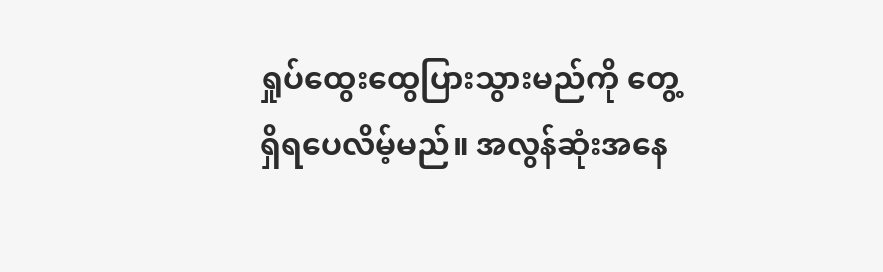ရှုပ်ထွေးထွေပြားသွားမည်ကို တွေ့ရှိရပေလိမ့်မည်။ အလွန်ဆုံးအနေ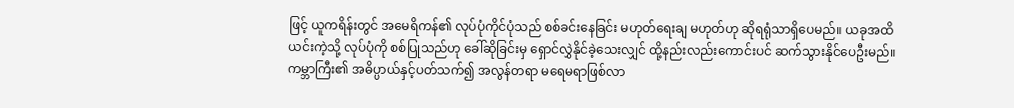ဖြင့် ယူကရိန်းတွင် အမေရိကန်၏ လုပ်ပုံကိုင်ပုံသည် စစ်ခင်းနေခြင်း မဟုတ်ရေးချ မဟုတ်ဟု ဆိုရရုံသာရှိပေမည်။ ယခုအထိယင်းကဲ့သို့ လုပ်ပုံကို စစ်ပြုသည်ဟု ခေါ်ဆိုခြင်းမှ ရှောင်လွှဲနိုင်ခဲ့သေးလျှင် ထို့နည်းလည်းကောင်းပင် ဆက်သွားနိုင်ပေဦးမည်။ ကမ္ဘာကြီး၏ အဓိပ္ပာယ်နှင့်ပတ်သက်၍ အလွန်တရာ မရေမရာဖြစ်လာ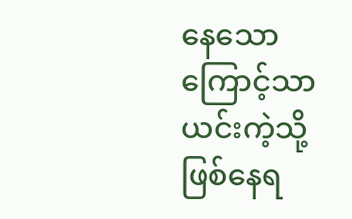နေသောကြောင့်သာ ယင်းကဲ့သို့ ဖြစ်နေရ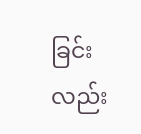ခြင်းလည်း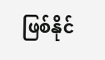ဖြစ်နိုင်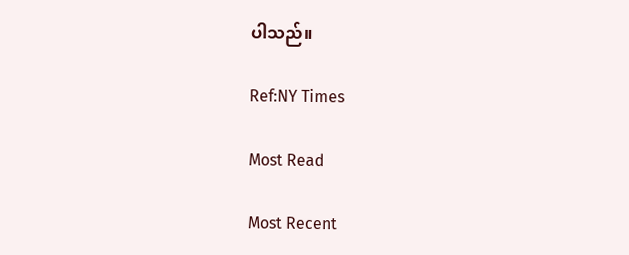ပါသည်။

Ref:NY Times

Most Read

Most Recent